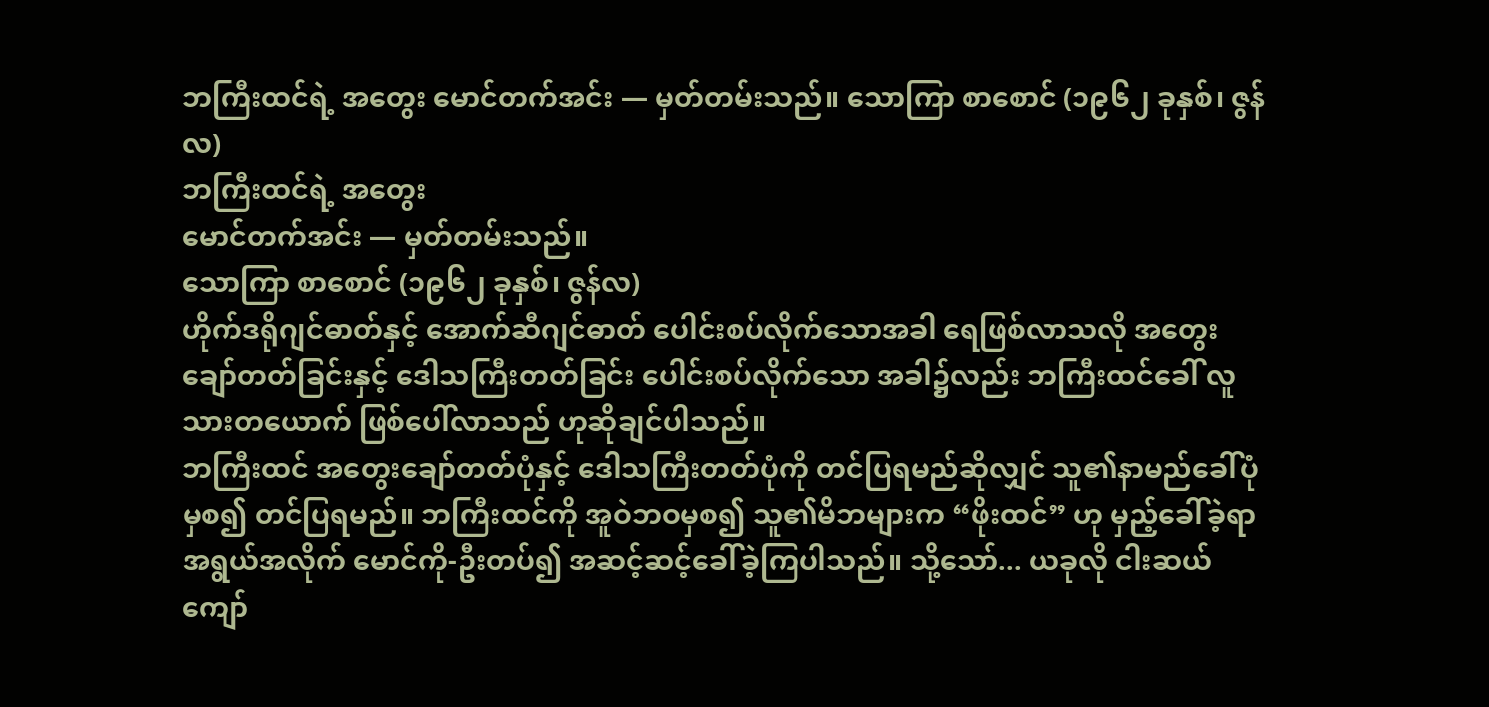ဘကြီးထင်ရဲ့ အတွေး မောင်တက်အင်း — မှတ်တမ်းသည်။ သောကြာ စာစောင် (၁၉၆၂ ခုနှစ်၊ ဇွန်လ)
ဘကြီးထင်ရဲ့ အတွေး
မောင်တက်အင်း — မှတ်တမ်းသည်။
သောကြာ စာစောင် (၁၉၆၂ ခုနှစ်၊ ဇွန်လ)
ဟိုက်ဒရိုဂျင်ဓာတ်နှင့် အောက်ဆီဂျင်ဓာတ် ပေါင်းစပ်လိုက်သောအခါ ရေဖြစ်လာသလို အတွေးချော်တတ်ခြင်းနှင့် ဒေါသကြီးတတ်ခြင်း ပေါင်းစပ်လိုက်သော အခါ၌လည်း ဘကြီးထင်ခေါ် လူသားတယောက် ဖြစ်ပေါ်လာသည် ဟုဆိုချင်ပါသည်။
ဘကြီးထင် အတွေးချော်တတ်ပုံနှင့် ဒေါသကြီးတတ်ပုံကို တင်ပြရမည်ဆိုလျှင် သူ၏နာမည်ခေါ်ပုံမှစ၍ တင်ပြရမည်။ ဘကြီးထင်ကို အူဝဲဘဝမှစ၍ သူ၏မိဘများက “ဖိုးထင်” ဟု မှည့်ခေါ်ခဲ့ရာ အရွယ်အလိုက် မောင်ကို-ဦးတပ်၍ အဆင့်ဆင့်ခေါ်ခဲ့ကြပါသည်။ သို့သော်... ယခုလို ငါးဆယ်ကျော်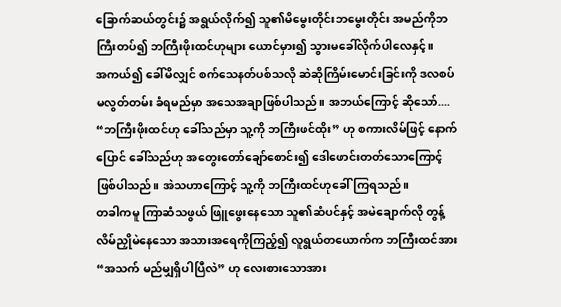ခြောက်ဆယ်တွင်း၌ အရွယ်လိုက်၍ သူ၏မိမွေးတိုင်းဘမွေးတိုင်း အမည်ကိုဘကြီးတပ်၍ ဘကြီးဖိုးထင်ဟုများ ယောင်မှား၍ သွားမခေါ်လိုက်ပါလေနှင့်။
အကယ်၍ ခေါ်မိလျှင် စက်သေနတ်ပစ်သလို ဆဲဆိုကြိမ်းမောင်းခြင်းကို ဒလစပ် မလွတ်တမ်း ခံရမည်မှာ အသေအချာဖြစ်ပါသည်။ အဘယ်ကြောင့် ဆိုသော်....
“ဘကြီးဖိုးထင်ဟု ခေါ်သည်မှာ သူ့ကို ဘကြီးဖင်ထိုး” ဟု စကားလိမ်ဖြင့် နောက်ပြောင် ခေါ်သည်ဟု အတွေးတော်ချော်စောင်း၍ ဒေါဖောင်းတတ်သောကြောင့် ဖြစ်ပါသည်။ အဲသဟာကြောင့် သူ့ကို ဘကြီးထင်ဟုခေါ်ကြရသည်။
တခါကမူ ကြာဆံသဖွယ် ဖြူဖွေးနေသော သူ၏ဆံပင်နှင့် အမဲချောက်လို တွန့်လိမ်ညှိုမဲနေသော အသားအရေကိုကြည့်၍ လူရွယ်တယောက်က ဘကြီးထင်အား “အသက် မည်မျှရှိပါပြီလဲ” ဟု လေးစားသောအား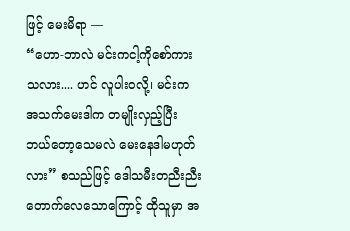ဖြင့် မေးမိရာ —
“ဟော-ဘာလဲ မင်းကငါ့ကိုစော်ကားသလား.... ဟင် လူပါးဝလို့၊ မင်းက အသက်မေးဒါက တမျိုးလှည့်ပြီး ဘယ်တော့သေမလဲ မေးနေဒါမဟုတ်လား” စသည်ဖြင့် ဒေါသမီးတညီးညီး တောက်လေသောကြောင့် ထိုသူမှာ အ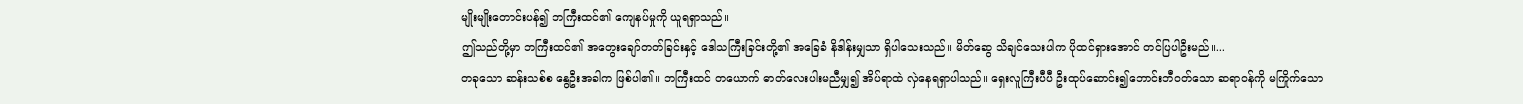မျိုးမျိုးတောင်းပန်၍ ဘကြီးထင်၏ ကျေနပ်မှုကို ယူရရှာသည်။
ဤသည်တို့မှာ ဘကြီးထင်၏ အတွေးချော်တတ်ခြင်းနှင့် ဒေါသကြီးခြင်းတို့၏ အခြေခံ နိဒါန်းမျှသာ ရှိပါသေးသည်။ မိတ်ဆွေ သိချင်သေးပါက ပိုထင်ရှားအောင် တင်ပြပါဦးမည်။...
တခုသော ဆန်းသစ်စ နွေဦးအခါက ဖြစ်ပါ၏။ ဘကြီးထင် တယောက် ဓာတ်လေးပါးမညီမျှ၍ အိပ်ရာထဲ လှဲနေရရှာပါသည်။ ရှေးလူကြီးပီပီ ဦးထုပ်ဆောင်း၍ဘောင်းဘီဝတ်သော ဆရာဝန်ကို မကြိုက်သော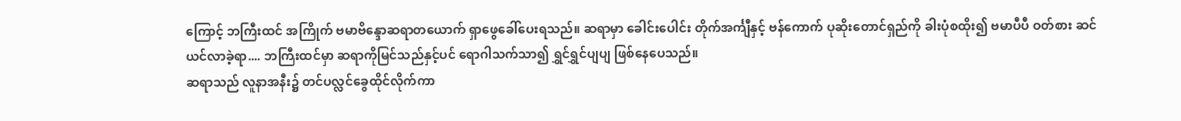ကြောင့် ဘကြီးထင် အကြိုက် ဗမာဗိန္ဒောဆရာတယောက် ရှာဖွေခေါ်ပေးရသည်။ ဆရာမှာ ခေါင်းပေါင်း တိုက်အင်္ကျီနှင့် ဗန်ကောက် ပုဆိုးတောင်ရှည်ကို ခါးပုံစထိုး၍ ဗမာပီပီ ဝတ်စား ဆင်ယင်လာခဲ့ရာ.... ဘကြီးထင်မှာ ဆရာကိုမြင်သည်နှင့်ပင် ရောဂါသက်သာ၍ ရွှင်ရွှင်ပျပျ ဖြစ်နေပေသည်။
ဆရာသည် လူနာအနီး၌ တင်ပလ္လင်ခွေထိုင်လိုက်ကာ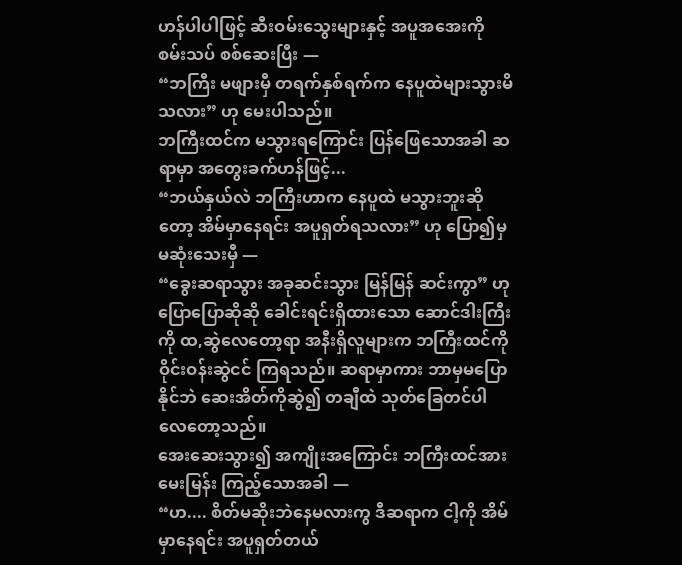ဟန်ပါပါဖြင့် ဆီးဝမ်းသွေးများနှင့် အပူအအေးကို စမ်းသပ် စစ်ဆေးပြီး —
“ဘကြီး မဖျားမှီ တရက်နှစ်ရက်က နေပူထဲများသွားမိသလား” ဟု မေးပါသည်။
ဘကြီးထင်က မသွားရကြောင်း ပြန်ဖြေသောအခါ ဆရာမှာ အတွေးခက်ဟန်ဖြင့်...
“ဘယ်နှယ်လဲ ဘကြီးဟာက နေပူထဲ မသွားဘူးဆိုတော့ အိမ်မှာနေရင်း အပူရှတ်ရသလား” ဟု ပြော၍မှ မဆုံးသေးမှီ —
“ခွေးဆရာသွား အခုဆင်းသွား မြန်မြန် ဆင်းကွာ” ဟု ပြောပြောဆိုဆို ခေါင်းရင်းရှိထားသော ဆောင်ဒါးကြီးကို ထ,ဆွဲလေတော့ရာ အနီးရှိလူများက ဘကြီးထင်ကို ဝိုင်းဝန်းဆွဲငင် ကြရသည်။ ဆရာမှာကား ဘာမှမပြောနိုင်ဘဲ ဆေးအိတ်ကိုဆွဲ၍ တချီထဲ သုတ်ခြေတင်ပါလေတော့သည်။
အေးဆေးသွား၍ အကျိုးအကြောင်း ဘကြီးထင်အား မေးမြန်း ကြည့်သောအခါ —
“ဟ.... စိတ်မဆိုးဘဲနေမလားကွ ဒီဆရာက ငါ့ကို အိမ်မှာနေရင်း အပူရှတ်တယ်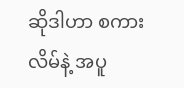ဆိုဒါဟာ စကားလိမ်နဲ့ အပူ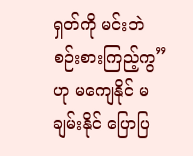ရှတ်ကို မင်းဘဲ စဉ်းစားကြည့်ကွ” ဟု မကျေနိုင် မချမ်းနိုင် ပြောပြ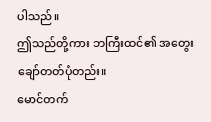ပါသည်။
ဤသည်တို့ကား ဘကြီးထင်၏ အတွေးချော်တတ်ပုံတည်း။
မောင်တက်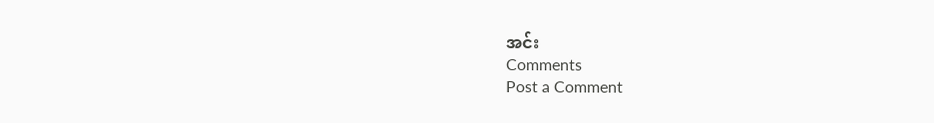အင်း
Comments
Post a Comment